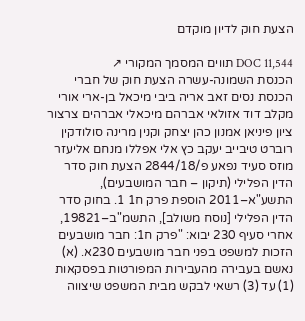הצעת חוק לדיון מוקדם

DOC 11,544 תווים המסמך המקורי ↗
הכנסת השמונה-עשרה הצעת חוק של חברי הכנסת נסים זאב אריה ביבי מיכאל בן-ארי אורי מקלב דוד אזולאי אברהם מיכאלי אברהים צרצור ציון פיניאן אמנון כהן יצחק וקנין מרינה סולודקין רוברט טיבייב יעקב כץ אלי אפללו מנחם אליעזר מוזס סעיד נפאע פ/2844/18 הצעת חוק סדר הדין הפלילי (תיקון – חבר המושבעים), התשע"א–2011 הוספת פרק ח1 1. בחוק סדר הדין הפלילי [נוסח משולב], התשמ"ב–19821, אחרי סעיף 230 יבוא: "פרק ח1: חבר מושבעים הזכות למשפט בפני חבר מושבעים 230א. (א) נאשם בעבירה מהעבירות המפורטות בפסקאות (1) עד (3) רשאי לבקש מבית המשפט שיצווה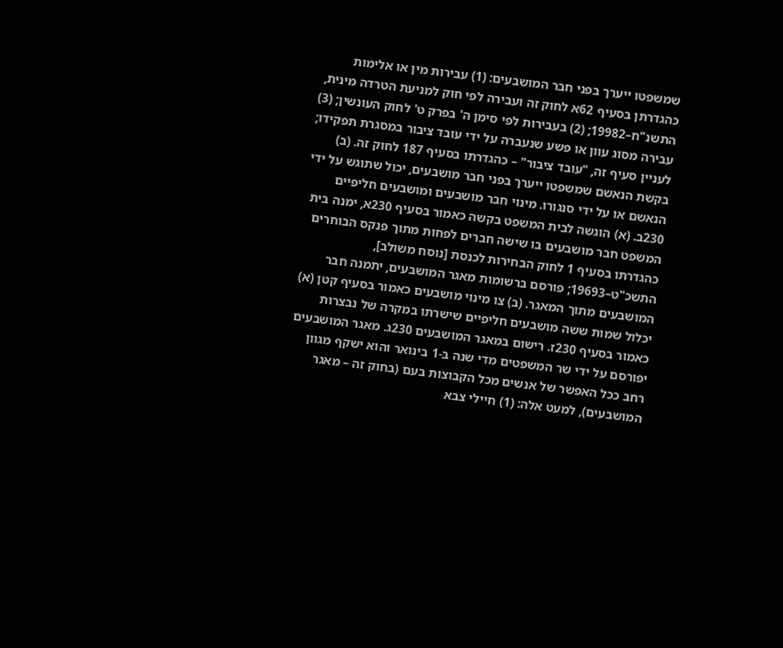שמשפטו ייערך בפני חבר המושבעים: (1) עבירות מין או אלימות כהגדרתן בסעיף 62א לחוק זה ועבירה לפי חוק למניעת הטרדה מינית, התשנ"ח–19982; (2) בעבירות לפי סימן ה' בפרק ט' לחוק העונשין; (3) עבירה מסוג עוון או פשע שנעברה על ידי עובד ציבור במסגרת תפקידו; לעניין סעיף זה, "עובד ציבור" – כהגדרתו בסעיף 187 לחוק זה. (ב) בקשת הנאשם שמשפטו ייערך בפני חבר מושבעים, יכול שתוגש על ידי הנאשם או על ידי סנגורו. מינוי חבר מושבעים ומושבעים חליפיים 230ב. (א) הוגשה לבית המשפט בקשה כאמור בסעיף 230א, ימנה בית המשפט חבר מושבעים בו שישה חברים לפחות מתוך פנקס הבוחרים כהגדרתו בסעיף 1 לחוק הבחירות לכנסת [נוסח משולב], התשכ"ט–19693; פורסם ברשומות מאגר המושבעים, יתמנה חבר המושבעים מתוך המאגר. (ב) צו מינוי מושבעים כאמור בסעיף קטן (א) יכלול שמות ששה מושבעים חליפיים שישרתו במקרה של נבצרות כאמור בסעיף 230ז. רישום במאגר המושבעים 230ג. מאגר המושבעים יפורסם על ידי שר המשפטים מדי שנה ב-1 בינואר והוא ישקף מגוון רחב ככל האפשר של אנשים מכל הקבוצות בעם (בחוק זה – מאגר המושבעים), למעט אלה: (1) חיילי צבא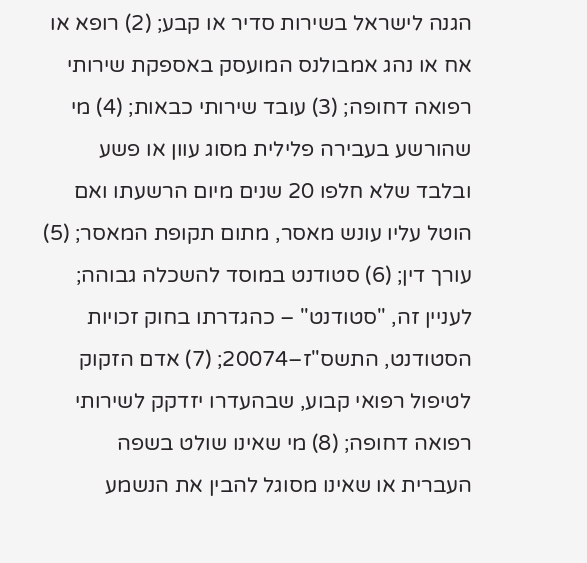הגנה לישראל בשירות סדיר או קבע; (2) רופא או אח או נהג אמבולנס המועסק באספקת שירותי רפואה דחופה; (3) עובד שירותי כבאות; (4) מי שהורשע בעבירה פלילית מסוג עוון או פשע ובלבד שלא חלפו 20 שנים מיום הרשעתו ואם הוטל עליו עונש מאסר, מתום תקופת המאסר; (5) עורך דין; (6) סטודנט במוסד להשכלה גבוהה; לעניין זה, "סטודנט" – כהגדרתו בחוק זכויות הסטודנט, התשס"ז–20074; (7) אדם הזקוק לטיפול רפואי קבוע, שבהעדרו יזדקק לשירותי רפואה דחופה; (8) מי שאינו שולט בשפה העברית או שאינו מסוגל להבין את הנשמע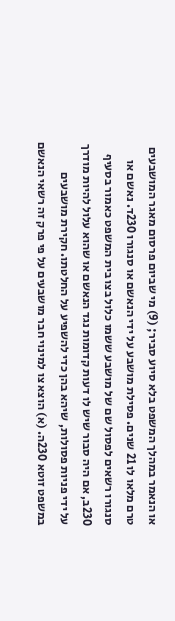או הנאמר במהלך המשפט בלא סיוע סביר; (9) מי שביום פרסום מאגר המושבעים טרם מלאו לו 21 שנים. פסילת מושבע על ידי הנאשם או סנגורו 230ד. נאשם או סנגורו רשאים לפסול שם של מושבע ששמו כלול בצו בית המשפט כאמור בסעיף 230ב, אם היה סבור שיש לו דעות קדומות נגד הנאשם או שהוא עלול להיות מודרך על ידי פניות פסולות, שיהא בהן כדי להשפיע על החלטתו. חקירת מושבעים במשפט זוטא 230ה. (א) הוצא צו למינוי חבר מושבעים על פי פרק זה רשאי הנאשם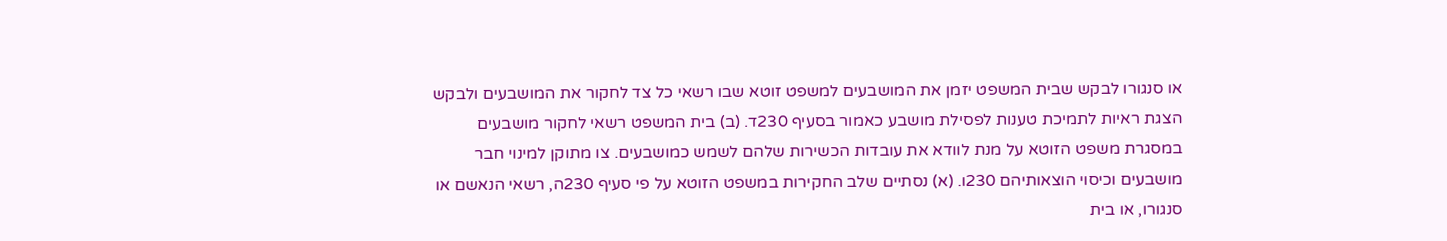או סנגורו לבקש שבית המשפט יזמן את המושבעים למשפט זוטא שבו רשאי כל צד לחקור את המושבעים ולבקש הצגת ראיות לתמיכת טענות לפסילת מושבע כאמור בסעיף 230ד. (ב) בית המשפט רשאי לחקור מושבעים במסגרת משפט הזוטא על מנת לוודא את עובדות הכשירות שלהם לשמש כמושבעים. צו מתוקן למינוי חבר מושבעים וכיסוי הוצאותיהם 230ו. (א) נסתיים שלב החקירות במשפט הזוטא על פי סעיף 230ה, רשאי הנאשם או סנגורו, או בית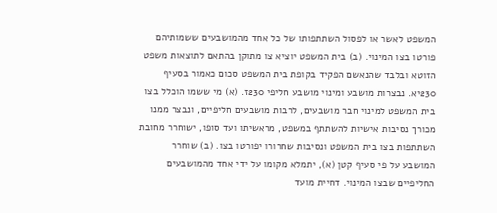המשפט לאשר או לפסול השתתפותו של כל אחד מהמושבעים ששמותיהם פורטו בצו המינוי. (ב) בית המשפט יוציא צו מתוקן בהתאם לתוצאות משפט הזוטא ובלבד שהנאשם הפקיד בקופת בית המשפט סכום כאמור בסעיף 230יא. נבצרות מושבע ומינוי מושבע חליפי 230ז. (א) מי ששמו הוכלל בצו בית המשפט למינוי חבר מושבעים, לרבות מושבעים חליפיים, ונבצר ממנו מכורך נסיבות אישיות להשתתף במשפט, מראשיתו ועד סופו, ישוחרר מחובת השתתפות בצו בית המשפט ונסיבות שחרורו יפורטו בצו. (ב) שוחרר המושבע על פי סעיף קטן (א), יתמלא מקומו על ידי אחד מהמושבעים החליפיים שבצו המינוי. דחיית מועד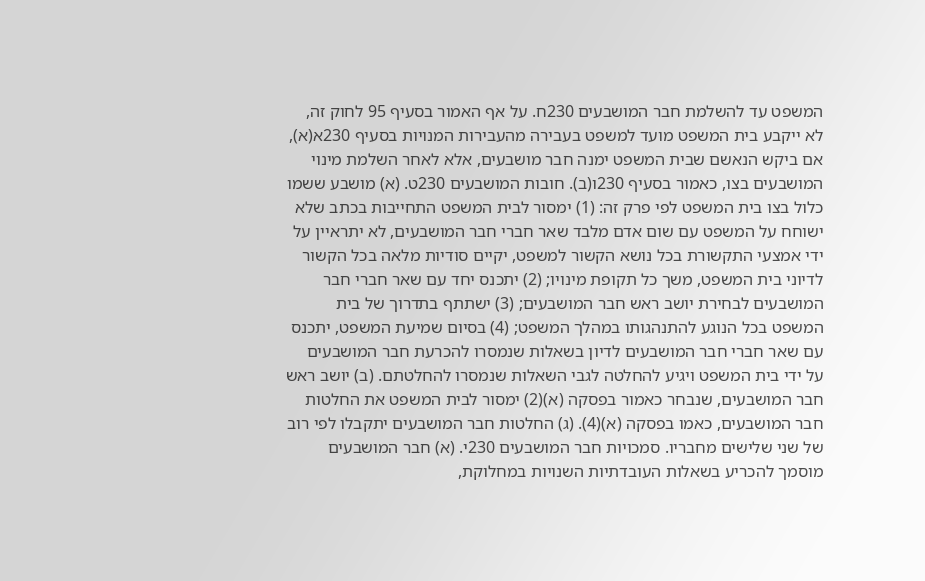המשפט עד להשלמת חבר המושבעים 230ח. על אף האמור בסעיף 95 לחוק זה, לא ייקבע בית המשפט מועד למשפט בעבירה מהעבירות המנויות בסעיף 230א(א), אם ביקש הנאשם שבית המשפט ימנה חבר מושבעים, אלא לאחר השלמת מינוי המושבעים בצו, כאמור בסעיף 230ו(ב). חובות המושבעים 230ט. (א) מושבע ששמו כלול בצו בית המשפט לפי פרק זה: (1) ימסור לבית המשפט התחייבות בכתב שלא ישוחח על המשפט עם שום אדם מלבד שאר חברי חבר המושבעים, לא יתראיין על ידי אמצעי התקשורת בכל נושא הקשור למשפט, יקיים סודיות מלאה בכל הקשור לדיוני בית המשפט, משך כל תקופת מינויו; (2) יתכנס יחד עם שאר חברי חבר המושבעים לבחירת יושב ראש חבר המושבעים; (3) ישתתף בתדרוך של בית המשפט בכל הנוגע להתנהגותו במהלך המשפט; (4) בסיום שמיעת המשפט, יתכנס עם שאר חברי חבר המושבעים לדיון בשאלות שנמסרו להכרעת חבר המושבעים על ידי בית המשפט ויגיע להחלטה לגבי השאלות שנמסרו להחלטתם. (ב) יושב ראש חבר המושבעים, שנבחר כאמור בפסקה (א)(2) ימסור לבית המשפט את החלטות חבר המושבעים, כאמו בפסקה (א)(4). (ג) החלטות חבר המושבעים יתקבלו לפי רוב של שני שלישים מחבריו. סמכויות חבר המושבעים 230י. (א) חבר המושבעים מוסמך להכריע בשאלות העובדתיות השנויות במחלוקת,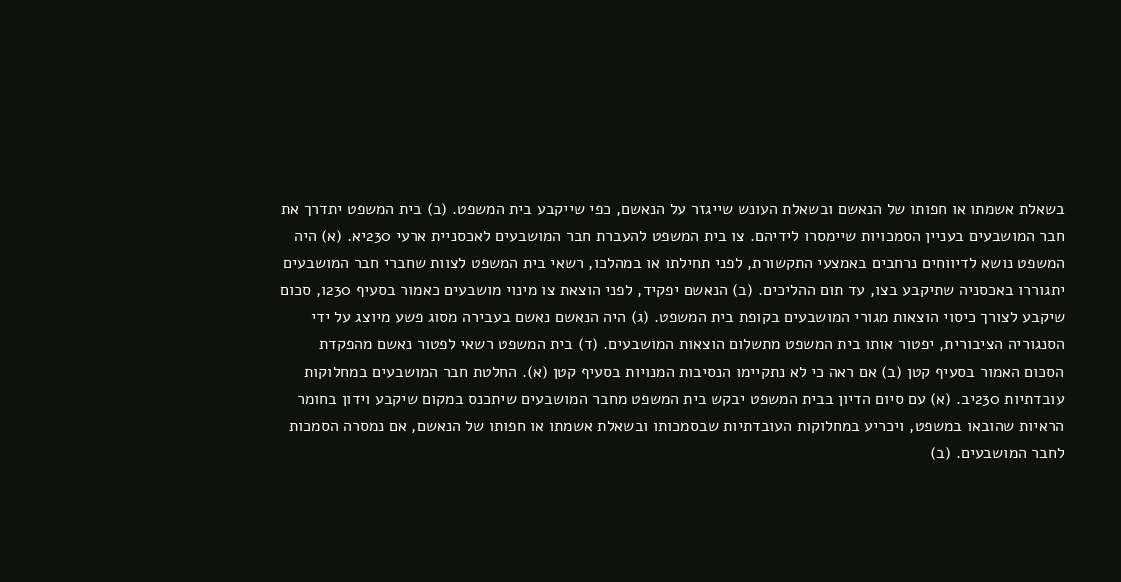בשאלת אשמתו או חפותו של הנאשם ובשאלת העונש שייגזר על הנאשם, כפי שייקבע בית המשפט. (ב) בית המשפט יתדרך את חבר המושבעים בעניין הסמכויות שיימסרו לידיהם. צו בית המשפט להעברת חבר המושבעים לאכסניית ארעי 230יא. (א) היה המשפט נושא לדיווחים נרחבים באמצעי התקשורת, לפני תחילתו או במהלכו, רשאי בית המשפט לצוות שחברי חבר המושבעים יתגוררו באכסניה שתיקבע בצו, עד תום ההליכים. (ב) הנאשם יפקיד, לפני הוצאת צו מינוי מושבעים כאמור בסעיף 230ו, סכום שיקבע לצורך כיסוי הוצאות מגורי המושבעים בקופת בית המשפט. (ג) היה הנאשם נאשם בעבירה מסוג פשע מיוצג על ידי הסנגוריה הציבורית, יפטור אותו בית המשפט מתשלום הוצאות המושבעים. (ד) בית המשפט רשאי לפטור נאשם מהפקדת הסכום האמור בסעיף קטן (ב) אם ראה כי לא נתקיימו הנסיבות המנויות בסעיף קטן (א). החלטת חבר המושבעים במחלוקות עובדתיות 230יב. (א) עם סיום הדיון בבית המשפט יבקש בית המשפט מחבר המושבעים שיתכנס במקום שיקבע וידון בחומר הראיות שהובאו במשפט, ויכריע במחלוקות העובדתיות שבסמכותו ובשאלת אשמתו או חפותו של הנאשם, אם נמסרה הסמכות לחבר המושבעים. (ב)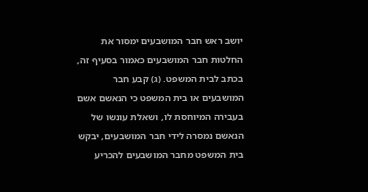יושב ראש חבר המושבעים ימסור את החלטות חבר המושבעים כאמור בסעיף זה, בכתב לבית המשפט. (ג) קבע חבר המושבעים או בית המשפט כי הנאשם אשם בעבירה המיוחסת לו, ושאלת עונשו של הנאשם נמסרה לידי חבר המושבעים, יבקש בית המשפט מחבר המושבעים להכריע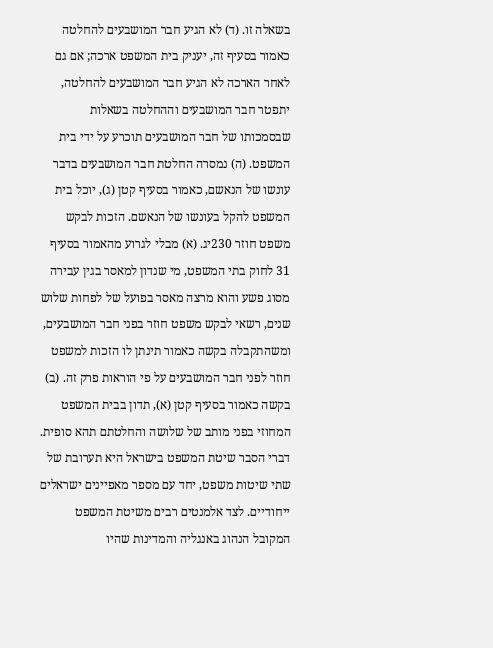בשאלה זו. (ד) לא הגיע חבר המושבעים להחלטה כאמור בסעיף זה, יעניק בית המשפט ארכה; אם גם לאחר הארכה לא הגיע חבר המושבעים להחלטה, יתפטר חבר המושבעים וההחלטה בשאלות שבסמכותו של חבר המושבעים תוכרע על ידי בית המשפט. (ה) נמסרה החלטת חבר המושבעים בדבר עונשו של הנאשם, כאמור בסעיף קטן (ג), יוכל בית המשפט להקל בעונשו של הנאשם. הזכות לבקש משפט חוזר 230יג. (א) מבלי לגרוע מהאמור בסעיף 31 לחוק בתי המשפט, מי שנדון למאסר בגין עבירה מסוג פשע והוא מרצה מאסר בפועל של לפחות שלוש שנים, רשאי לבקש משפט חוזר בפני חבר המושבעים, ומשהתקבלה בקשה כאמור תינתן לו הזכות למשפט חוזר לפני חבר המושבעים על פי הוראות פרק זה. (ב) בקשה כאמור בסעיף קטן (א), תדון בבית המשפט המחוזי בפני מותב של שלושה והחלטתם תהא סופית. דברי הסבר שיטת המשפט בישראל היא תערובת של שתי שיטות משפט, יחד עם מספר מאפיינים ישראלים ייחודיים. לצד אלמנטים רבים משיטת המשפט המקובל הנהוג באנגליה והמדינות שהיו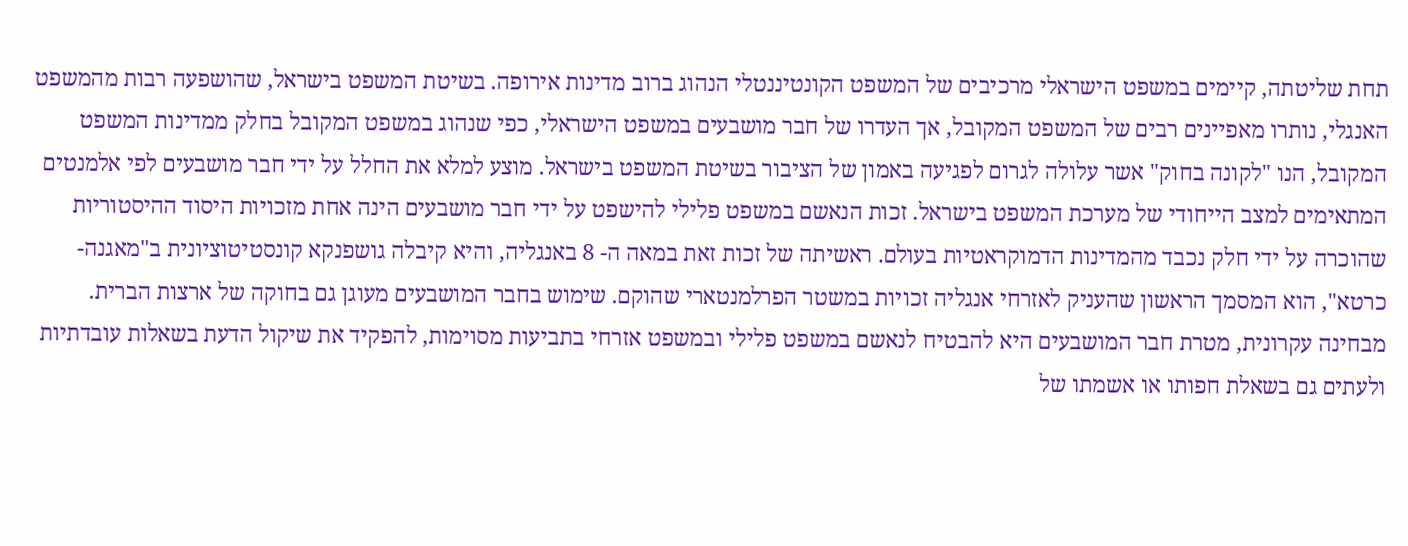תחת שליטתה, קיימים במשפט הישראלי מרכיבים של המשפט הקונטיננטלי הנהוג ברוב מדינות אירופה. בשיטת המשפט בישראל, שהושפעה רבות מהמשפט האנגלי, נותרו מאפיינים רבים של המשפט המקובל, אך העדרו של חבר מושבעים במשפט הישראלי, כפי שנהוג במשפט המקובל בחלק ממדינות המשפט המקובל, הנו "לקונה בחוק" אשר עלולה לגרום לפגיעה באמון של הציבור בשיטת המשפט בישראל. מוצע למלא את החלל על ידי חבר מושבעים לפי אלמנטים המתאימים למצב הייחודי של מערכת המשפט בישראל. זכות הנאשם במשפט פלילי להישפט על ידי חבר מושבעים הינה אחת מזכויות היסוד ההיסטוריות שהוכרה על ידי חלק נכבד מהמדינות הדמוקראטיות בעולם. ראשיתה של זכות זאת במאה ה- 8 באנגליה, והיא קיבלה גושפנקא קונסטיטוציונית ב"מאגנה-כרטא", הוא המסמך הראשון שהעניק לאזרחי אנגליה זכויות במשטר הפרלמנטארי שהוקם. שימוש בחבר המושבעים מעוגן גם בחוקה של ארצות הברית. מבחינה עקרונית, מטרת חבר המושבעים היא להבטיח לנאשם במשפט פלילי ובמשפט אזרחי בתביעות מסוימות, להפקיד את שיקול הדעת בשאלות עובדתיות ולעתים גם בשאלת חפותו או אשמתו של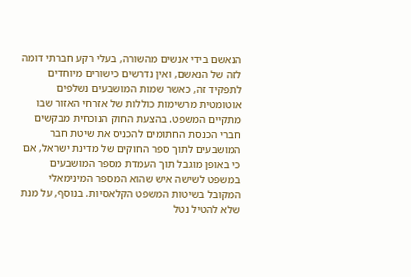הנאשם בידי אנשים מהשורה, בעלי רקע חברתי דומה לזה של הנאשם, ואין נדרשים כישורים מיוחדים לתפקיד זה, כאשר שמות המושבעים נשלפים אוטומטית מרשימות כוללות של אזרחי האזור שבו מתקיים המשפט. בהצעת החוק הנוכחית מבקשים חברי הכנסת החתומים להכניס את שיטת חבר המושבעים לתוך ספר החוקים של מדינת ישראל, אם כי באופן מוגבל תוך העמדת מספר המושבעים במשפט לשישה איש שהוא המספר המינימאלי המקובל בשיטות המשפט הקלאסיות. בנוסף, על מנת שלא להטיל נטל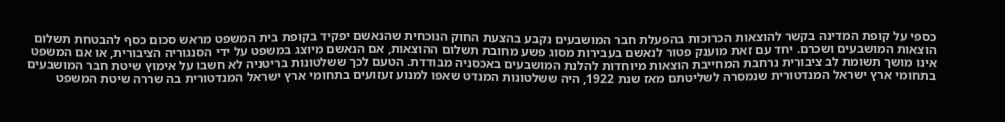כספי על קופת המדינה בקשר להוצאות הכרוכות בהפעלת חבר המושבעים נקבע בהצעת החוק הנוכחית שהנאשם יפקיד בקופת בית המשפט מראש סכום כסף להבטחת תשלום הוצאות המושבעים ושכרם. יחד עם זאת מוענק פטור לנאשם בעבירות מסוג פשע מחובת תשלום ההוצאות, אם הנאשם מיוצג במשפט על ידי הסנגוריה הציבורית, או אם המשפט אינו מושך תשומת לב ציבורית נרחבת המחייבת הוצאות מיוחדות להלנת המושבעים באכסניה מבודדת. הטעם לכך ששלטונות בריטניה לא חשבו על אימוץ שיטת חבר המושבעים בתחומי ארץ ישראל המנדטורית שנמסרה לשליטתם מאז שנת 1922, היה ששלטונות המנדט שאפו למנוע זעזועים בתחומי ארץ ישראל המנדטורית בה שררה שיטת המשפט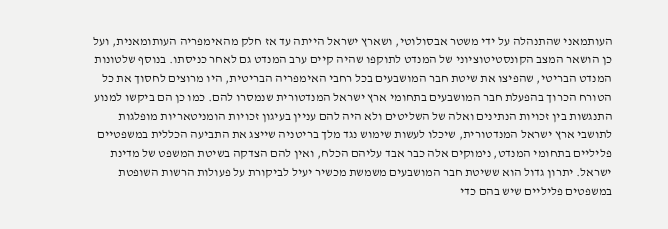העותמאני שהתנהלה על ידי משטר אבסולוטי, ושארץ ישראל הייתה עד אז חלק מהאימפריה העותומאנית, ועל כן הושאר המצב הקונסטיטוציוני של המנדט לתוקפו שהיה קיים ערב המנדט גם לאחר כניסתו. בנוסף שלטונות המנדט הבריטי, שהפיצו את שיטת חבר המושבעים בכל רחבי האימפריה הבריטית, היו מרוצים לחסוך את כל הטורח הכרוך בהפעלת חבר המושבעים בתחומי ארץ ישראל המנדטורית שנמסרו להם. כמו כן הם ביקשו למנוע התנגשות בין זכויות הנתינים ואלה של השליטים ולא היה להם עניין בעיגון זכויות הומניטאריות מופלגות לתושבי ארץ ישראל המנדטורית, שיכלו לעשות שימוש נגד מלך בריטניה שייצג את התביעה הכללית במשפטיים פליליים בתחומי המנדט, נימוקים אלה כבר אבד עליהם הכלח, ואין להם הצדקה בשיטת המשפט של מדינת ישראל. יתרון גדול הוא ששיטת חבר המושבעים משמשת מכשיר יעיל לביקורת על פעולות הרשות השופטת במשפטים פליליים שיש בהם כדי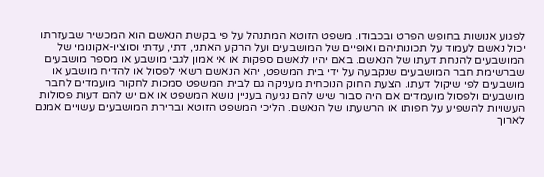לפגוע אנושות בחופש הפרט ובכבודו. משפט הזוטא המתנהל על פי בקשת הנאשם הוא המכשיר שבעזרתו יכול נאשם לעמוד על תכונותיהם ואופיים של המושבעים ועל הרקע האתני, דתי, עדתי וסוציו-אקונומי של המושבעים להנחת דעתו של הנאשם. באם יהיו לנאשם ספקות או אי אמון לגבי מושבע או מספר מושבעים שברשימת חבר המושבעים שנקבעה על ידי בית המשפט, יהא הנאשם רשאי לפסול או להדיח מושבע או מושבעים לפי שיקול דעתו. הצעת החוק הנוכחית מעניקה גם לבית המשפט סמכות לחקור מועמדים לחבר מושבעים ולפסול מועמדים אם היה סבור שיש להם נגיעה בעניין נושא המשפט או אם יש להם דעות פסולות העשויות להשפיע על חפותו או הרשעתו של הנאשם. הליכי המשפט הזוטא וברירת המושבעים עשויים אמנם לארוך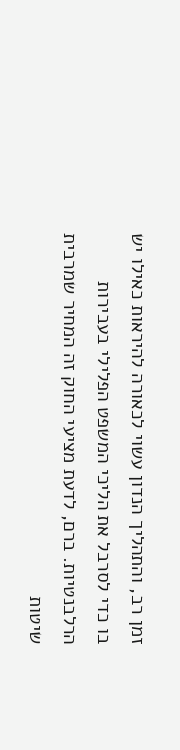זמן רב, והתהליך הנדון עשוי לכאורה להיראות כאילו יש בו כדי לסרבל את הליכי המשפט הפלילי בעבירות הרלבנטיות. ברם, לדעת מציעי החוק זה המחיר שמרבית שיטות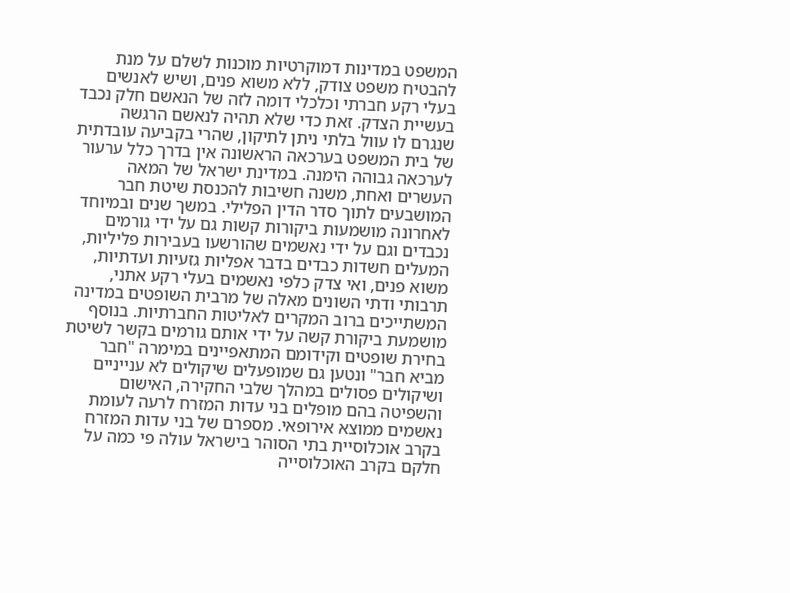המשפט במדינות דמוקרטיות מוכנות לשלם על מנת להבטיח משפט צודק, ללא משוא פנים, ושיש לאנשים בעלי רקע חברתי וכלכלי דומה לזה של הנאשם חלק נכבד בעשיית הצדק. זאת כדי שלא תהיה לנאשם הרגשה שנגרם לו עוול בלתי ניתן לתיקון, שהרי בקביעה עובדתית של בית המשפט בערכאה הראשונה אין בדרך כלל ערעור לערכאה גבוהה הימנה. במדינת ישראל של המאה העשרים ואחת, משנה חשיבות להכנסת שיטת חבר המושבעים לתוך סדר הדין הפלילי. במשך שנים ובמיוחד לאחרונה מושמעות ביקורות קשות גם על ידי גורמים נכבדים וגם על ידי נאשמים שהורשעו בעבירות פליליות, המעלים חשדות כבדים בדבר אפליות גזעיות ועדתיות, משוא פנים, ואי צדק כלפי נאשמים בעלי רקע אתני, תרבותי ודתי השונים מאלה של מרבית השופטים במדינה המשתייכים ברוב המקרים לאליטות החברתיות. בנוסף מושמעת ביקורת קשה על ידי אותם גורמים בקשר לשיטת בחירת שופטים וקידומם המתאפיינים במימרה "חבר מביא חבר" ונטען גם שמופעלים שיקולים לא ענייניים ושיקולים פסולים במהלך שלבי החקירה, האישום והשפיטה בהם מופלים בני עדות המזרח לרעה לעומת נאשמים ממוצא אירופאי. מספרם של בני עדות המזרח בקרב אוכלוסיית בתי הסוהר בישראל עולה פי כמה על חלקם בקרב האוכלוסייה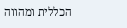הכללית ומהווה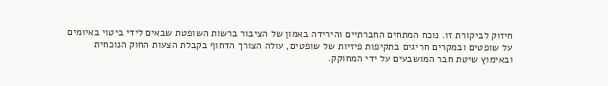חיזוק לביקורת זו. נוכח המתחים החברתיים והירידה באמון של הציבור ברשות השופטת שבאים לידי ביטוי באיומים על שופטים ובמקרים חריגים בתקיפות פיזיות של שופטים, עולה הצורך הדחוף בקבלת הצעות החוק הנוכחית ובאימוץ שיטת חבר המושבעים על ידי המחוקק.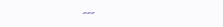---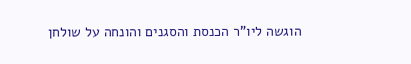הוגשה ליו"ר הכנסת והסגנים והונחה על שולחן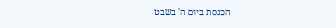הכנסת ביום ה' בשבט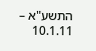התשע"א – 10.1.11